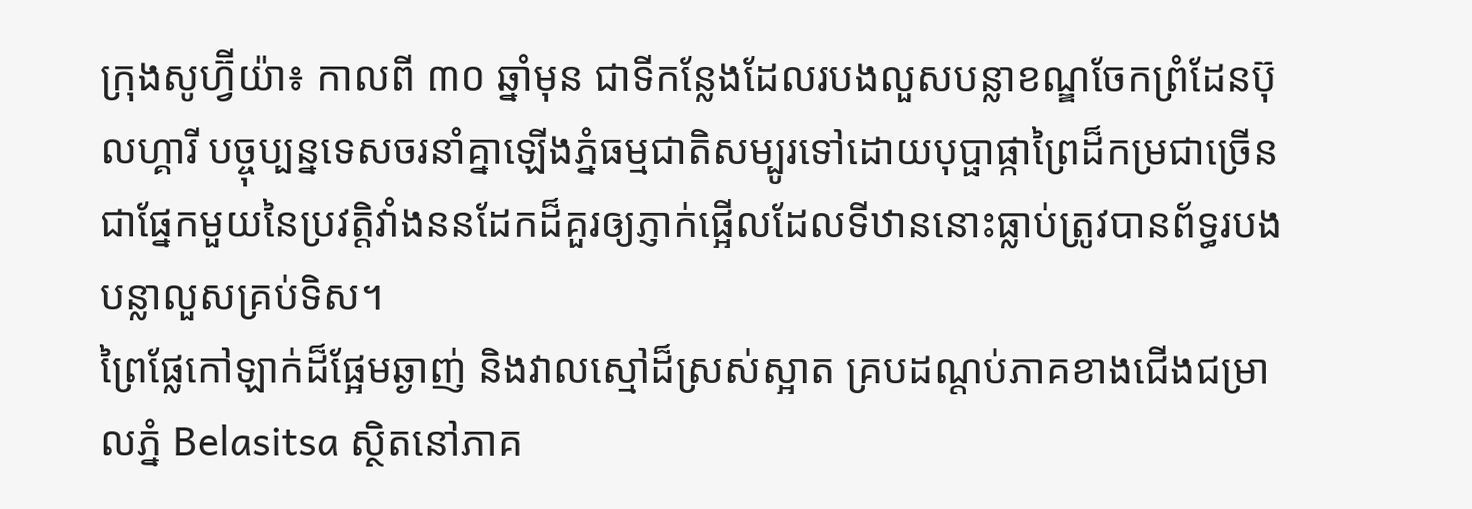ក្រុងសូហ្វ៊ីយ៉ា៖ កាលពី ៣០ ឆ្នាំមុន ជាទីកន្លែងដែលរបងលួសបន្លាខណ្ឌចែកព្រំដែនប៊ុលហ្គារី បច្ចុប្បន្នទេសចរនាំគ្នាឡើងភ្នំធម្មជាតិសម្បូរទៅដោយបុប្ផាផ្កាព្រៃដ៏កម្រជាច្រើន ជាផ្នែកមួយនៃប្រវត្ដិវាំងននដែកដ៏គួរឲ្យភ្ញាក់ផ្អើលដែលទីឋាននោះធ្លាប់ត្រូវបានព័ទ្ធរបងបន្លាលួសគ្រប់ទិស។
ព្រៃផ្លែកៅឡាក់ដ៏ផ្អែមឆ្ងាញ់ និងវាលស្មៅដ៏ស្រស់ស្អាត គ្របដណ្ដប់ភាគខាងជើងជម្រាលភ្នំ Belasitsa ស្ថិតនៅភាគ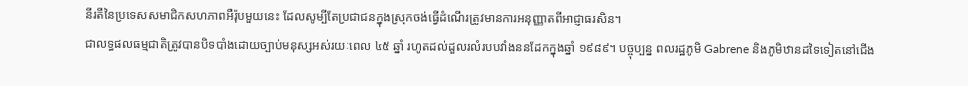នីរតីនៃប្រទេសសមាជិកសហភាពអឺរ៉ុបមួយនេះ ដែលសូម្បីតែប្រជាជនក្នុងស្រុកចង់ធ្វើដំណើរត្រូវមានការអនុញ្ញាតពីអាជ្ញាធរសិន។
ជាលទ្ធផលធម្មជាតិត្រូវបានបិទបាំងដោយច្បាប់មនុស្សអស់រយៈពេល ៤៥ ឆ្នាំ រហូតដល់ដួលរលំរបបវាំងននដែកក្នុងឆ្នាំ ១៩៨៩។ បច្ចុប្បន្ន ពលរដ្ឋភូមិ Gabrene និងភូមិឋានដទៃទៀតនៅជើង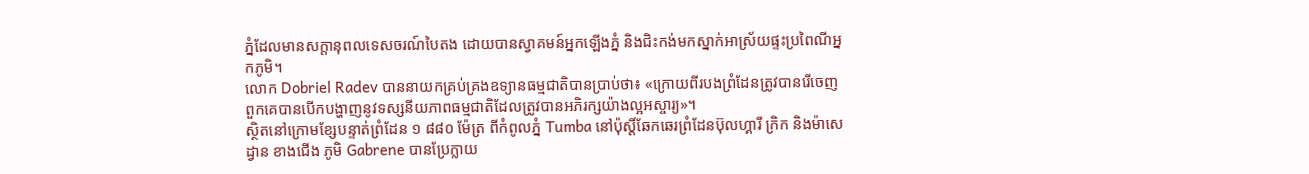ភ្នំដែលមានសក្ដានុពលទេសចរណ៍បៃតង ដោយបានស្វាគមន៍អ្នកឡើងភ្នំ និងជិះកង់មកស្នាក់អាស្រ័យផ្ទះប្រពៃណីអ្នកភូមិ។
លោក Dobriel Radev បាននាយកគ្រប់គ្រងឧទ្យានធម្មជាតិបានប្រាប់ថា៖ «ក្រោយពីរបងព្រំដែនត្រូវបានរើចេញ ពួកគេបានបើកបង្ហាញនូវទស្សនីយភាពធម្មជាតិដែលត្រូវបានអភិរក្សយ៉ាងល្អអស្ចារ្យ»។
ស្ថិតនៅក្រោមខ្សែបន្ទាត់ព្រំដែន ១ ៨៨០ ម៉ែត្រ ពីកំពូលភ្នំ Tumba នៅប៉ុស្ដិ៍ឆែកឆេរព្រំដែនប៊ុលហ្គារី ក្រិក និងម៉ាសេដ្វាន ខាងជើង ភូមិ Gabrene បានប្រែក្លាយ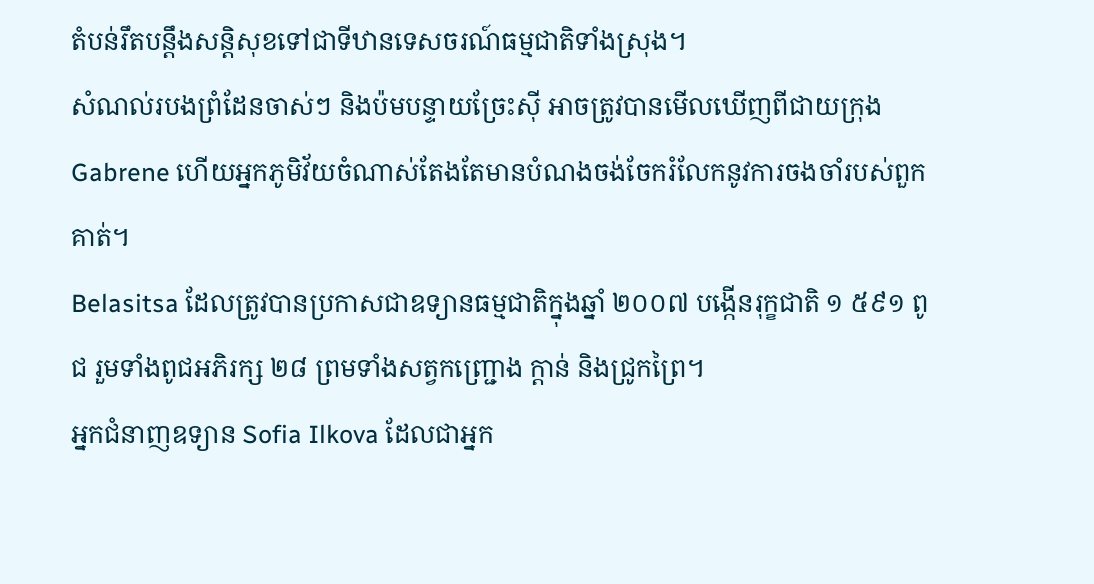តំបន់រឹតបន្ដឹងសន្ដិសុខទៅជាទីឋានទេសចរណ៍ធម្មជាតិទាំងស្រុង។
សំណល់របងព្រំដែនចាស់ៗ និងប៉មបន្ទាយច្រែះស៊ី អាចត្រូវបានមើលឃើញពីជាយក្រុង Gabrene ហើយអ្នកភូមិវ័យចំណាស់តែងតែមានបំណងចង់ចែករំលែកនូវការចងចាំរបស់ពួកគាត់។
Belasitsa ដែលត្រូវបានប្រកាសជាឧទ្យានធម្មជាតិក្នុងឆ្នាំ ២០០៧ បង្កើនរុក្ខជាតិ ១ ៥៩១ ពូជ រួមទាំងពូជអភិរក្ស ២៨ ព្រមទាំងសត្វកញ្ជ្រោង ក្ដាន់ និងជ្រូកព្រៃ។
អ្នកជំនាញឧទ្យាន Sofia Ilkova ដែលជាអ្នក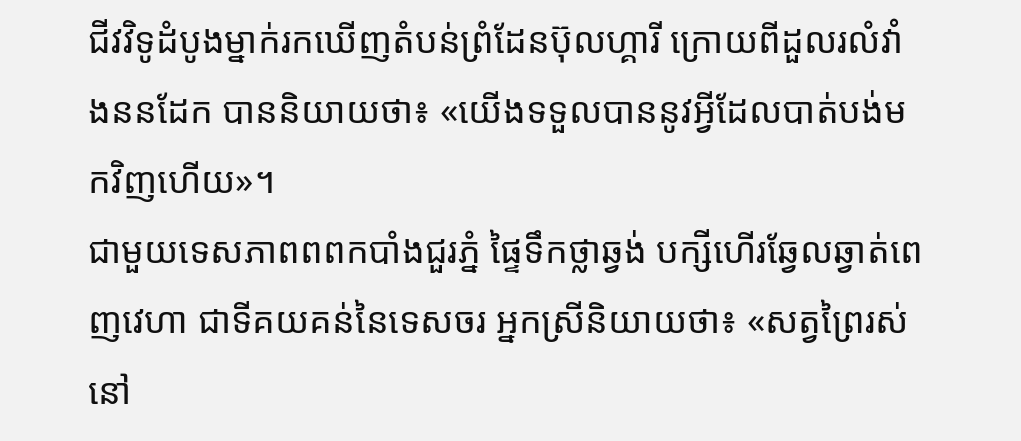ជីវវិទូដំបូងម្នាក់រកឃើញតំបន់ព្រំដែនប៊ុលហ្គារី ក្រោយពីដួលរលំវាំងននដែក បាននិយាយថា៖ «យើងទទួលបាននូវអ្វីដែលបាត់បង់មកវិញហើយ»។
ជាមួយទេសភាពពពកបាំងជួរភ្នំ ផ្ទៃទឹកថ្លាឆ្វង់ បក្សីហើរឆ្វែលឆ្វាត់ពេញវេហា ជាទីគយគន់នៃទេសចរ អ្នកស្រីនិយាយថា៖ «សត្វព្រៃរស់នៅ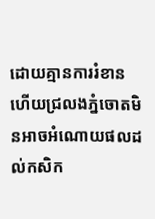ដោយគ្មានការរំខាន ហើយជ្រលងភ្នំចោតមិនអាចអំណោយផលដល់កសិក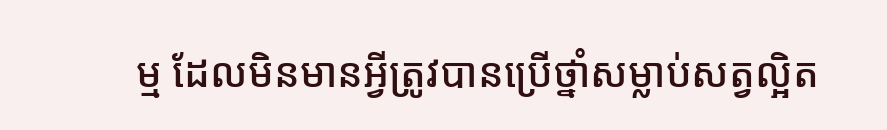ម្ម ដែលមិនមានអ្វីត្រូវបានប្រើថ្នាំសម្លាប់សត្វល្អិត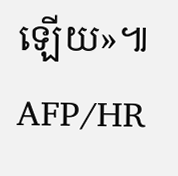ឡើយ»៕ AFP/HR